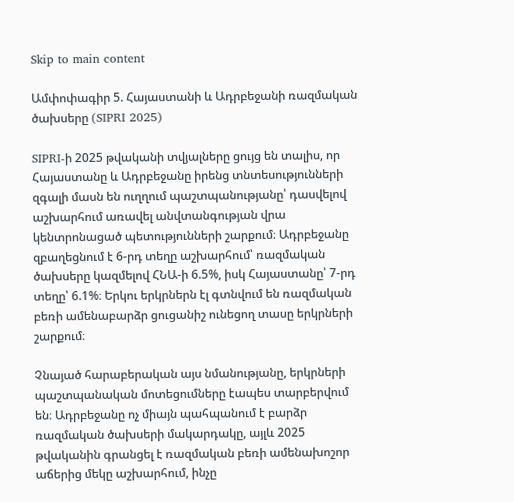Skip to main content

Ամփոփագիր 5. Հայաստանի և Ադրբեջանի ռազմական ծախսերը (SIPRI 2025)

SIPRI-ի 2025 թվականի տվյալները ցույց են տալիս, որ Հայաստանը և Ադրբեջանը իրենց տնտեսությունների զգալի մասն են ուղղում պաշտպանությանը՝ դասվելով աշխարհում առավել անվտանգության վրա կենտրոնացած պետությունների շարքում։ Ադրբեջանը զբաղեցնում է 6-րդ տեղը աշխարհում՝ ռազմական ծախսերը կազմելով ՀՆԱ-ի 6.5%, իսկ Հայաստանը՝ 7-րդ տեղը՝ 6.1%։ Երկու երկրներն էլ գտնվում են ռազմական բեռի ամենաբարձր ցուցանիշ ունեցող տասը երկրների շարքում։

Չնայած հարաբերական այս նմանությանը, երկրների պաշտպանական մոտեցումները էապես տարբերվում են։ Ադրբեջանը ոչ միայն պահպանում է բարձր ռազմական ծախսերի մակարդակը, այլև 2025 թվականին գրանցել է ռազմական բեռի ամենախոշոր աճերից մեկը աշխարհում, ինչը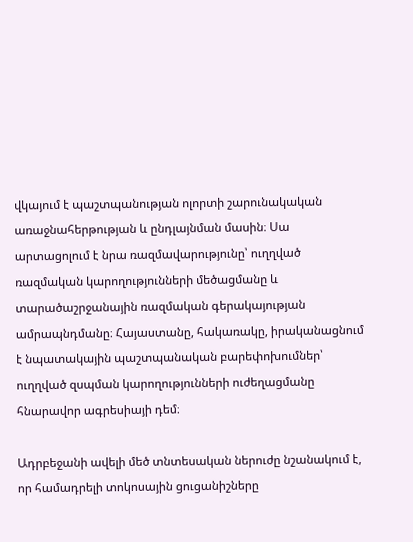վկայում է պաշտպանության ոլորտի շարունակական առաջնահերթության և ընդլայնման մասին։ Սա արտացոլում է նրա ռազմավարությունը՝ ուղղված ռազմական կարողությունների մեծացմանը և տարածաշրջանային ռազմական գերակայության ամրապնդմանը։ Հայաստանը, հակառակը, իրականացնում է նպատակային պաշտպանական բարեփոխումներ՝ ուղղված զսպման կարողությունների ուժեղացմանը հնարավոր ագրեսիայի դեմ։

Ադրբեջանի ավելի մեծ տնտեսական ներուժը նշանակում է, որ համադրելի տոկոսային ցուցանիշները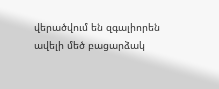վերածվում են զգալիորեն ավելի մեծ բացարձակ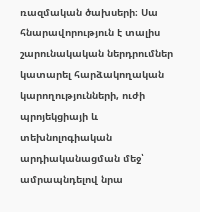ռազմական ծախսերի։ Սա հնարավորություն է տալիս շարունակական ներդրումներ կատարել հարձակողական կարողությունների, ուժի պրոյեկցիայի և տեխնոլոգիական արդիականացման մեջ՝ ամրապնդելով նրա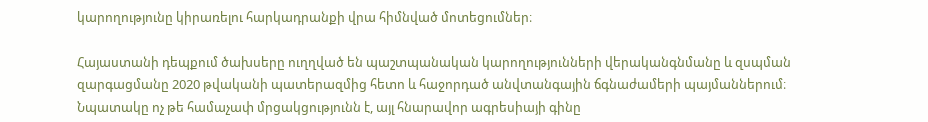կարողությունը կիրառելու հարկադրանքի վրա հիմնված մոտեցումներ։

Հայաստանի դեպքում ծախսերը ուղղված են պաշտպանական կարողությունների վերականգնմանը և զսպման զարգացմանը 2020 թվականի պատերազմից հետո և հաջորդած անվտանգային ճգնաժամերի պայմաններում։ Նպատակը ոչ թե համաչափ մրցակցությունն է, այլ հնարավոր ագրեսիայի գինը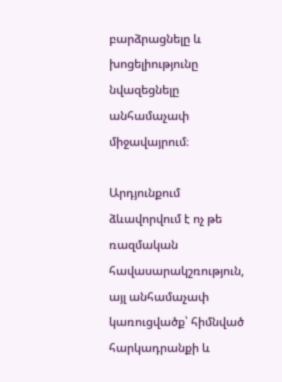բարձրացնելը և խոցելիությունը նվազեցնելը անհամաչափ միջավայրում։

Արդյունքում ձևավորվում է ոչ թե ռազմական հավասարակշռություն, այլ անհամաչափ կառուցվածք՝ հիմնված հարկադրանքի և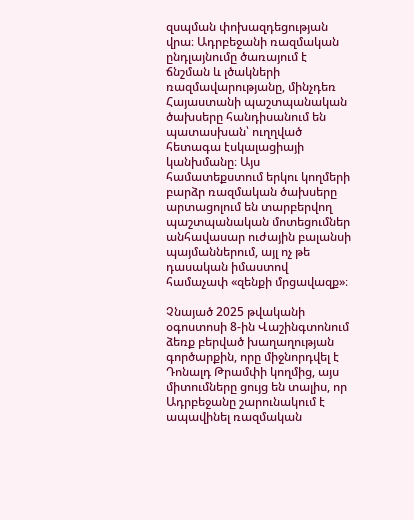զսպման փոխազդեցության վրա։ Ադրբեջանի ռազմական ընդլայնումը ծառայում է ճնշման և լծակների ռազմավարությանը, մինչդեռ Հայաստանի պաշտպանական ծախսերը հանդիսանում են պատասխան՝ ուղղված հետագա էսկալացիայի կանխմանը։ Այս համատեքստում երկու կողմերի բարձր ռազմական ծախսերը արտացոլում են տարբերվող պաշտպանական մոտեցումներ անհավասար ուժային բալանսի պայմաններում, այլ ոչ թե դասական իմաստով համաչափ «զենքի մրցավազք»։

Չնայած 2025 թվականի օգոստոսի 8-ին Վաշինգտոնում ձեռք բերված խաղաղության գործարքին, որը միջնորդվել է Դոնալդ Թրամփի կողմից, այս միտումները ցույց են տալիս, որ Ադրբեջանը շարունակում է ապավինել ռազմական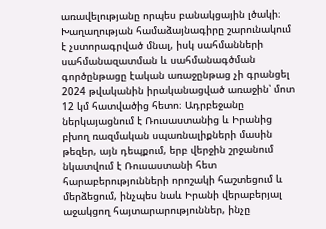առավելությանը որպես բանակցային լծակի։ Խաղաղության համաձայնագիրը շարունակում է չստորագրված մնալ, իսկ սահմանների սահմանազատման և սահմանագծման գործընթացը էական առաջընթաց չի գրանցել 2024 թվականին իրականացված առաջին՝ մոտ 12 կմ հատվածից հետո։ Ադրբեջանը ներկայացնում է Ռուսաստանից և Իրանից բխող ռազմական սպառնալիքների մասին թեզեր, այն դեպքում, երբ վերջին շրջանում նկատվում է Ռուսաստանի հետ հարաբերությունների որոշակի հաշտեցում և մերձեցում, ինչպես նաև Իրանի վերաբերյալ աջակցող հայտարարություններ, ինչը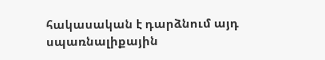հակասական է դարձնում այդ սպառնալիքային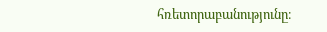հռետորաբանությունը։